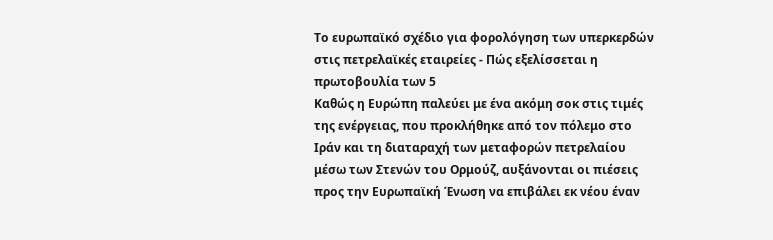Το ευρωπαϊκό σχέδιο για φορολόγηση των υπερκερδών στις πετρελαϊκές εταιρείες - Πώς εξελίσσεται η πρωτοβουλία των 5
Καθώς η Ευρώπη παλεύει με ένα ακόμη σοκ στις τιμές της ενέργειας, που προκλήθηκε από τον πόλεμο στο Ιράν και τη διαταραχή των μεταφορών πετρελαίου μέσω των Στενών του Ορμούζ, αυξάνονται οι πιέσεις προς την Ευρωπαϊκή Ένωση να επιβάλει εκ νέου έναν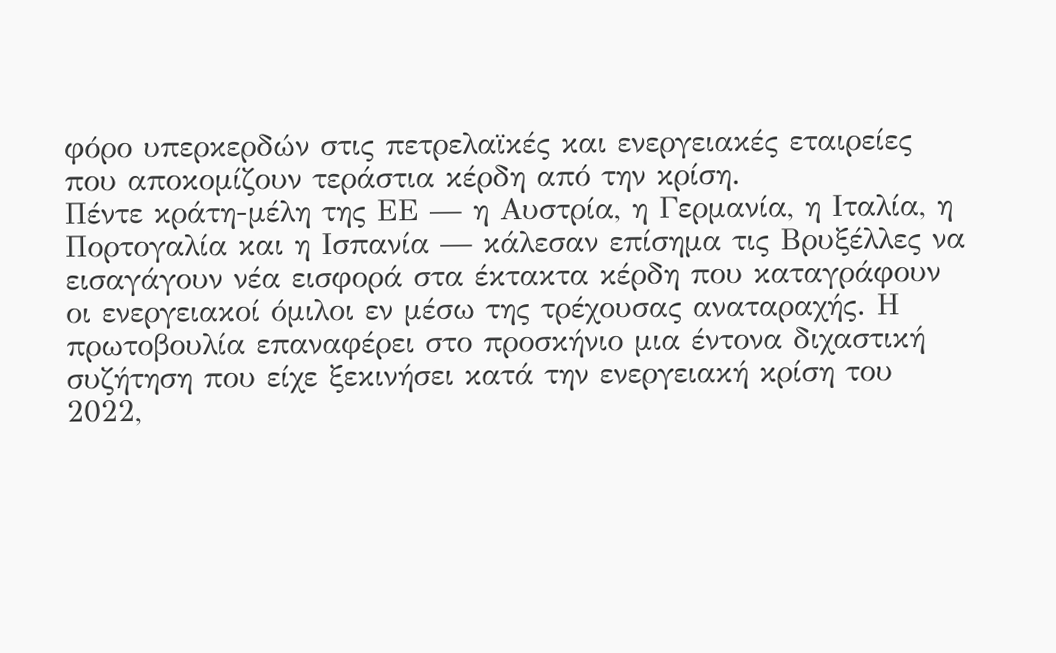φόρο υπερκερδών στις πετρελαϊκές και ενεργειακές εταιρείες που αποκομίζουν τεράστια κέρδη από την κρίση.
Πέντε κράτη-μέλη της ΕΕ — η Αυστρία, η Γερμανία, η Ιταλία, η Πορτογαλία και η Ισπανία — κάλεσαν επίσημα τις Βρυξέλλες να εισαγάγουν νέα εισφορά στα έκτακτα κέρδη που καταγράφουν οι ενεργειακοί όμιλοι εν μέσω της τρέχουσας αναταραχής. Η πρωτοβουλία επαναφέρει στο προσκήνιο μια έντονα διχαστική συζήτηση που είχε ξεκινήσει κατά την ενεργειακή κρίση του 2022,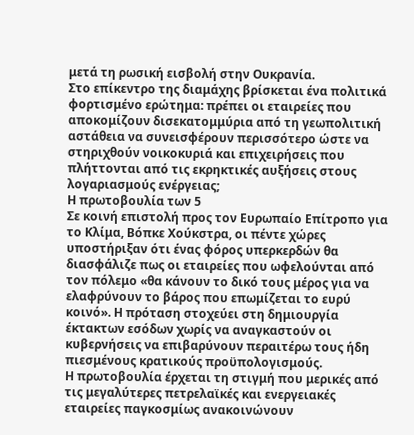μετά τη ρωσική εισβολή στην Ουκρανία.
Στο επίκεντρο της διαμάχης βρίσκεται ένα πολιτικά φορτισμένο ερώτημα: πρέπει οι εταιρείες που αποκομίζουν δισεκατομμύρια από τη γεωπολιτική αστάθεια να συνεισφέρουν περισσότερο ώστε να στηριχθούν νοικοκυριά και επιχειρήσεις που πλήττονται από τις εκρηκτικές αυξήσεις στους λογαριασμούς ενέργειας;
Η πρωτοβουλία των 5
Σε κοινή επιστολή προς τον Ευρωπαίο Επίτροπο για το Κλίμα, Βόπκε Χούκστρα, οι πέντε χώρες υποστήριξαν ότι ένας φόρος υπερκερδών θα διασφάλιζε πως οι εταιρείες που ωφελούνται από τον πόλεμο «θα κάνουν το δικό τους μέρος για να ελαφρύνουν το βάρος που επωμίζεται το ευρύ κοινό». Η πρόταση στοχεύει στη δημιουργία έκτακτων εσόδων χωρίς να αναγκαστούν οι κυβερνήσεις να επιβαρύνουν περαιτέρω τους ήδη πιεσμένους κρατικούς προϋπολογισμούς.
Η πρωτοβουλία έρχεται τη στιγμή που μερικές από τις μεγαλύτερες πετρελαϊκές και ενεργειακές εταιρείες παγκοσμίως ανακοινώνουν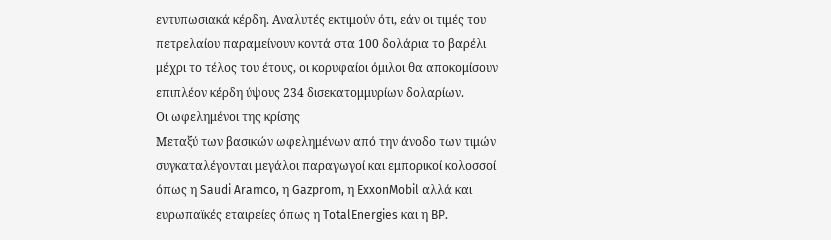εντυπωσιακά κέρδη. Αναλυτές εκτιμούν ότι, εάν οι τιμές του πετρελαίου παραμείνουν κοντά στα 100 δολάρια το βαρέλι μέχρι το τέλος του έτους, οι κορυφαίοι όμιλοι θα αποκομίσουν επιπλέον κέρδη ύψους 234 δισεκατομμυρίων δολαρίων.
Οι ωφελημένοι της κρίσης
Μεταξύ των βασικών ωφελημένων από την άνοδο των τιμών συγκαταλέγονται μεγάλοι παραγωγοί και εμπορικοί κολοσσοί όπως η Saudi Aramco, η Gazprom, η ExxonMobil αλλά και ευρωπαϊκές εταιρείες όπως η TotalEnergies και η BP.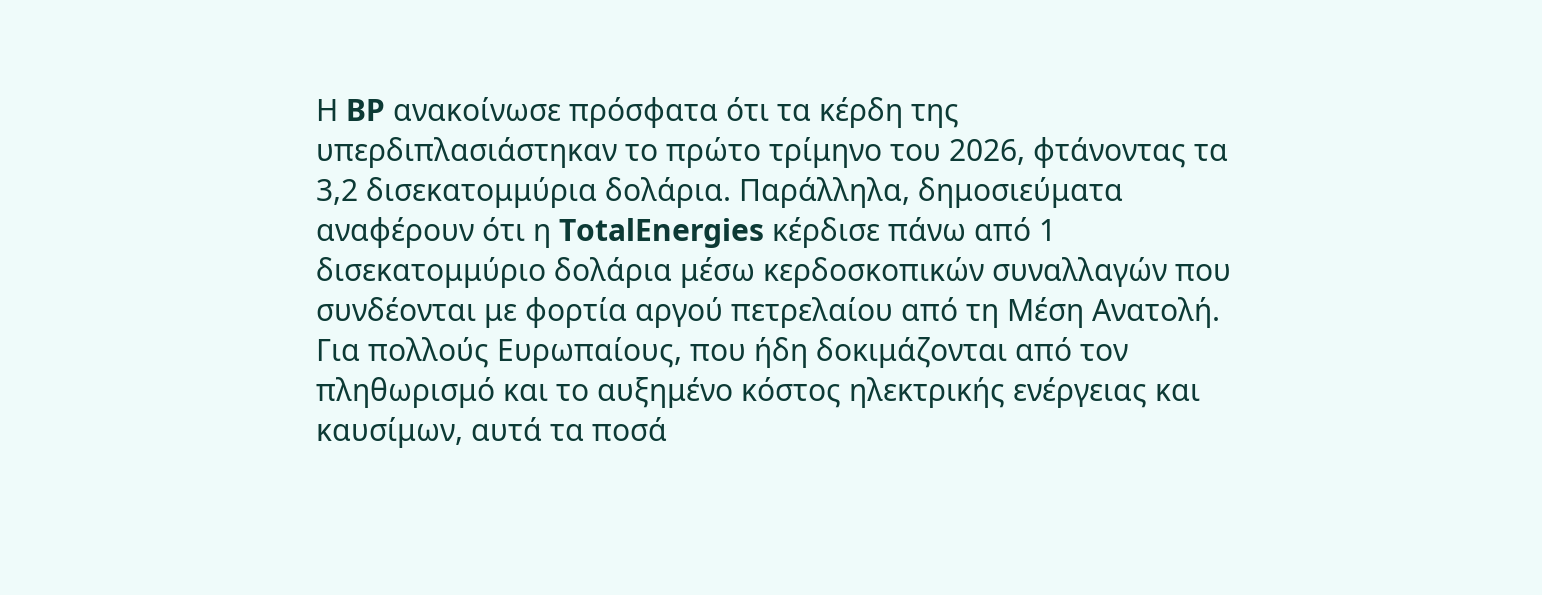Η BP ανακοίνωσε πρόσφατα ότι τα κέρδη της υπερδιπλασιάστηκαν το πρώτο τρίμηνο του 2026, φτάνοντας τα 3,2 δισεκατομμύρια δολάρια. Παράλληλα, δημοσιεύματα αναφέρουν ότι η TotalEnergies κέρδισε πάνω από 1 δισεκατομμύριο δολάρια μέσω κερδοσκοπικών συναλλαγών που συνδέονται με φορτία αργού πετρελαίου από τη Μέση Ανατολή.
Για πολλούς Ευρωπαίους, που ήδη δοκιμάζονται από τον πληθωρισμό και το αυξημένο κόστος ηλεκτρικής ενέργειας και καυσίμων, αυτά τα ποσά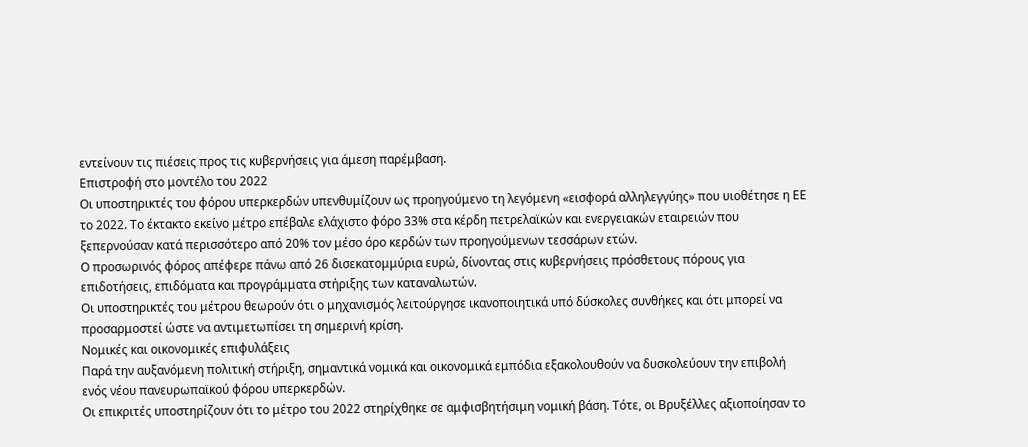εντείνουν τις πιέσεις προς τις κυβερνήσεις για άμεση παρέμβαση.
Επιστροφή στο μοντέλο του 2022
Οι υποστηρικτές του φόρου υπερκερδών υπενθυμίζουν ως προηγούμενο τη λεγόμενη «εισφορά αλληλεγγύης» που υιοθέτησε η ΕΕ το 2022. Το έκτακτο εκείνο μέτρο επέβαλε ελάχιστο φόρο 33% στα κέρδη πετρελαϊκών και ενεργειακών εταιρειών που ξεπερνούσαν κατά περισσότερο από 20% τον μέσο όρο κερδών των προηγούμενων τεσσάρων ετών.
Ο προσωρινός φόρος απέφερε πάνω από 26 δισεκατομμύρια ευρώ, δίνοντας στις κυβερνήσεις πρόσθετους πόρους για επιδοτήσεις, επιδόματα και προγράμματα στήριξης των καταναλωτών.
Οι υποστηρικτές του μέτρου θεωρούν ότι ο μηχανισμός λειτούργησε ικανοποιητικά υπό δύσκολες συνθήκες και ότι μπορεί να προσαρμοστεί ώστε να αντιμετωπίσει τη σημερινή κρίση.
Νομικές και οικονομικές επιφυλάξεις
Παρά την αυξανόμενη πολιτική στήριξη, σημαντικά νομικά και οικονομικά εμπόδια εξακολουθούν να δυσκολεύουν την επιβολή ενός νέου πανευρωπαϊκού φόρου υπερκερδών.
Οι επικριτές υποστηρίζουν ότι το μέτρο του 2022 στηρίχθηκε σε αμφισβητήσιμη νομική βάση. Τότε, οι Βρυξέλλες αξιοποίησαν το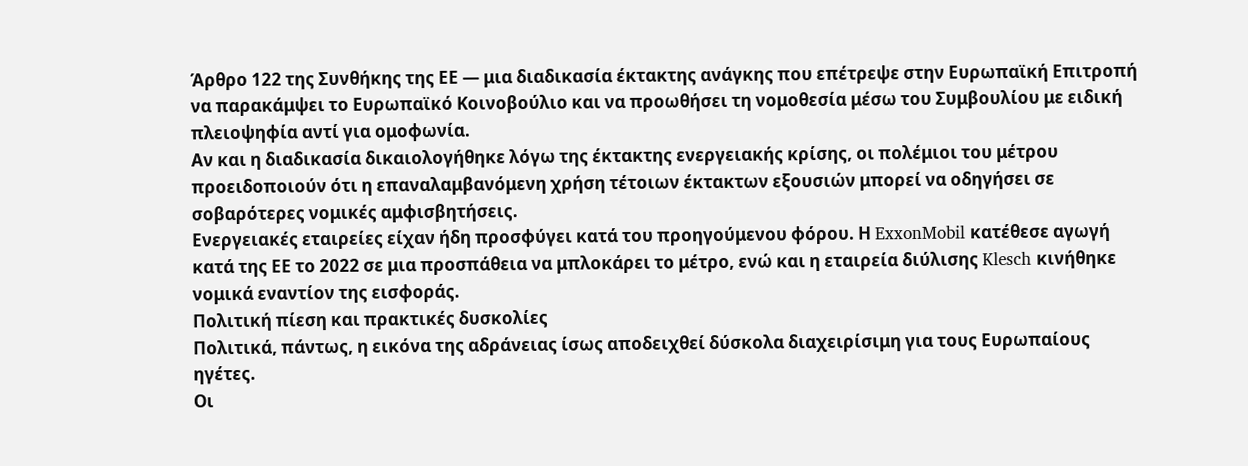Άρθρο 122 της Συνθήκης της ΕΕ — μια διαδικασία έκτακτης ανάγκης που επέτρεψε στην Ευρωπαϊκή Επιτροπή να παρακάμψει το Ευρωπαϊκό Κοινοβούλιο και να προωθήσει τη νομοθεσία μέσω του Συμβουλίου με ειδική πλειοψηφία αντί για ομοφωνία.
Αν και η διαδικασία δικαιολογήθηκε λόγω της έκτακτης ενεργειακής κρίσης, οι πολέμιοι του μέτρου προειδοποιούν ότι η επαναλαμβανόμενη χρήση τέτοιων έκτακτων εξουσιών μπορεί να οδηγήσει σε σοβαρότερες νομικές αμφισβητήσεις.
Ενεργειακές εταιρείες είχαν ήδη προσφύγει κατά του προηγούμενου φόρου. Η ExxonMobil κατέθεσε αγωγή κατά της ΕΕ το 2022 σε μια προσπάθεια να μπλοκάρει το μέτρο, ενώ και η εταιρεία διύλισης Klesch κινήθηκε νομικά εναντίον της εισφοράς.
Πολιτική πίεση και πρακτικές δυσκολίες
Πολιτικά, πάντως, η εικόνα της αδράνειας ίσως αποδειχθεί δύσκολα διαχειρίσιμη για τους Ευρωπαίους ηγέτες.
Οι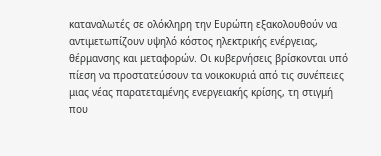καταναλωτές σε ολόκληρη την Ευρώπη εξακολουθούν να αντιμετωπίζουν υψηλό κόστος ηλεκτρικής ενέργειας, θέρμανσης και μεταφορών. Οι κυβερνήσεις βρίσκονται υπό πίεση να προστατεύσουν τα νοικοκυριά από τις συνέπειες μιας νέας παρατεταμένης ενεργειακής κρίσης, τη στιγμή που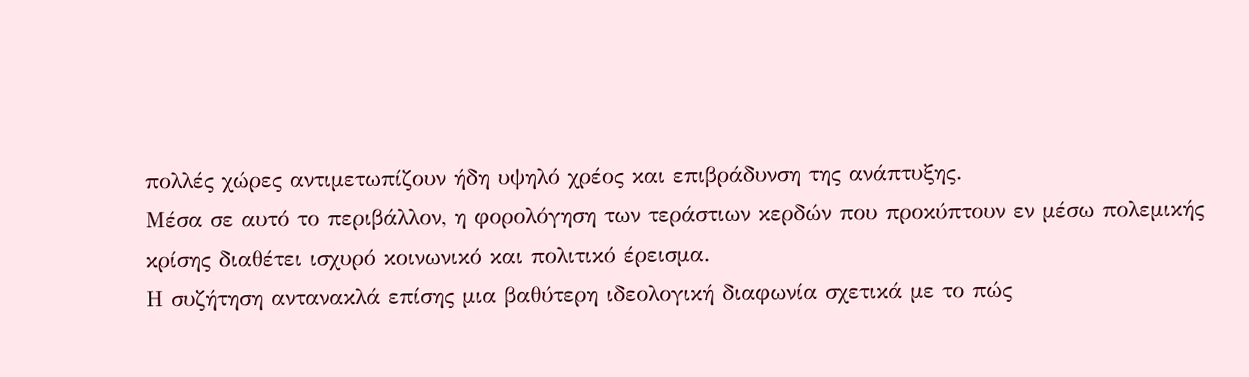πολλές χώρες αντιμετωπίζουν ήδη υψηλό χρέος και επιβράδυνση της ανάπτυξης.
Μέσα σε αυτό το περιβάλλον, η φορολόγηση των τεράστιων κερδών που προκύπτουν εν μέσω πολεμικής κρίσης διαθέτει ισχυρό κοινωνικό και πολιτικό έρεισμα.
Η συζήτηση αντανακλά επίσης μια βαθύτερη ιδεολογική διαφωνία σχετικά με το πώς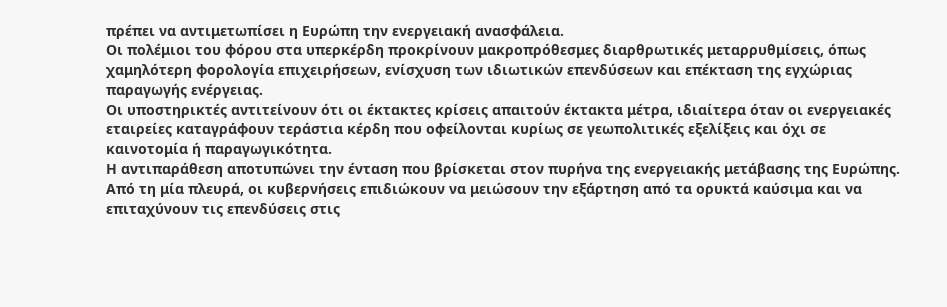πρέπει να αντιμετωπίσει η Ευρώπη την ενεργειακή ανασφάλεια.
Οι πολέμιοι του φόρου στα υπερκέρδη προκρίνουν μακροπρόθεσμες διαρθρωτικές μεταρρυθμίσεις, όπως χαμηλότερη φορολογία επιχειρήσεων, ενίσχυση των ιδιωτικών επενδύσεων και επέκταση της εγχώριας παραγωγής ενέργειας.
Οι υποστηρικτές αντιτείνουν ότι οι έκτακτες κρίσεις απαιτούν έκτακτα μέτρα, ιδιαίτερα όταν οι ενεργειακές εταιρείες καταγράφουν τεράστια κέρδη που οφείλονται κυρίως σε γεωπολιτικές εξελίξεις και όχι σε καινοτομία ή παραγωγικότητα.
Η αντιπαράθεση αποτυπώνει την ένταση που βρίσκεται στον πυρήνα της ενεργειακής μετάβασης της Ευρώπης.
Από τη μία πλευρά, οι κυβερνήσεις επιδιώκουν να μειώσουν την εξάρτηση από τα ορυκτά καύσιμα και να επιταχύνουν τις επενδύσεις στις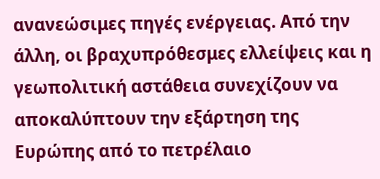ανανεώσιμες πηγές ενέργειας. Από την άλλη, οι βραχυπρόθεσμες ελλείψεις και η γεωπολιτική αστάθεια συνεχίζουν να αποκαλύπτουν την εξάρτηση της Ευρώπης από το πετρέλαιο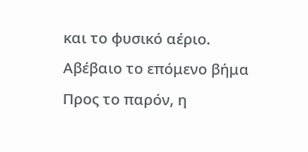και το φυσικό αέριο.
Αβέβαιο το επόμενο βήμα
Προς το παρόν, η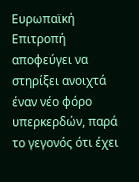Ευρωπαϊκή Επιτροπή αποφεύγει να στηρίξει ανοιχτά έναν νέο φόρο υπερκερδών, παρά το γεγονός ότι έχει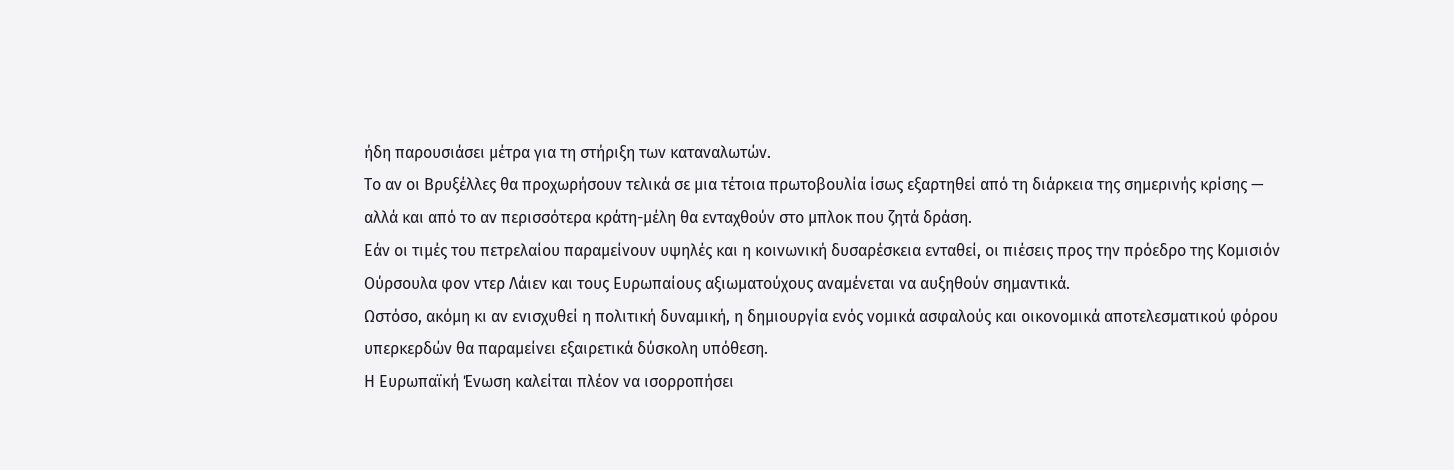ήδη παρουσιάσει μέτρα για τη στήριξη των καταναλωτών.
Το αν οι Βρυξέλλες θα προχωρήσουν τελικά σε μια τέτοια πρωτοβουλία ίσως εξαρτηθεί από τη διάρκεια της σημερινής κρίσης — αλλά και από το αν περισσότερα κράτη-μέλη θα ενταχθούν στο μπλοκ που ζητά δράση.
Εάν οι τιμές του πετρελαίου παραμείνουν υψηλές και η κοινωνική δυσαρέσκεια ενταθεί, οι πιέσεις προς την πρόεδρο της Κομισιόν Ούρσουλα φον ντερ Λάιεν και τους Ευρωπαίους αξιωματούχους αναμένεται να αυξηθούν σημαντικά.
Ωστόσο, ακόμη κι αν ενισχυθεί η πολιτική δυναμική, η δημιουργία ενός νομικά ασφαλούς και οικονομικά αποτελεσματικού φόρου υπερκερδών θα παραμείνει εξαιρετικά δύσκολη υπόθεση.
Η Ευρωπαϊκή Ένωση καλείται πλέον να ισορροπήσει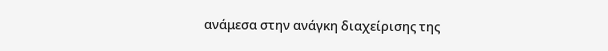ανάμεσα στην ανάγκη διαχείρισης της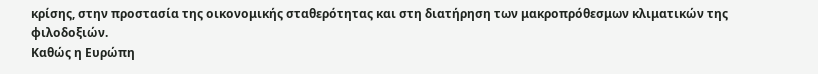κρίσης, στην προστασία της οικονομικής σταθερότητας και στη διατήρηση των μακροπρόθεσμων κλιματικών της φιλοδοξιών.
Καθώς η Ευρώπη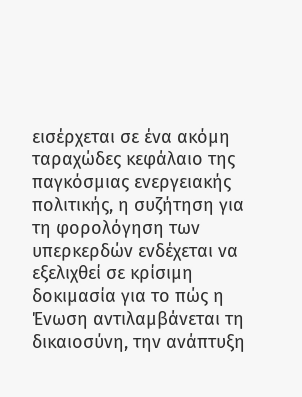εισέρχεται σε ένα ακόμη ταραχώδες κεφάλαιο της παγκόσμιας ενεργειακής πολιτικής, η συζήτηση για τη φορολόγηση των υπερκερδών ενδέχεται να εξελιχθεί σε κρίσιμη δοκιμασία για το πώς η Ένωση αντιλαμβάνεται τη δικαιοσύνη, την ανάπτυξη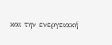και την ενεργειακή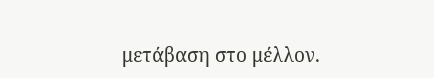μετάβαση στο μέλλον.